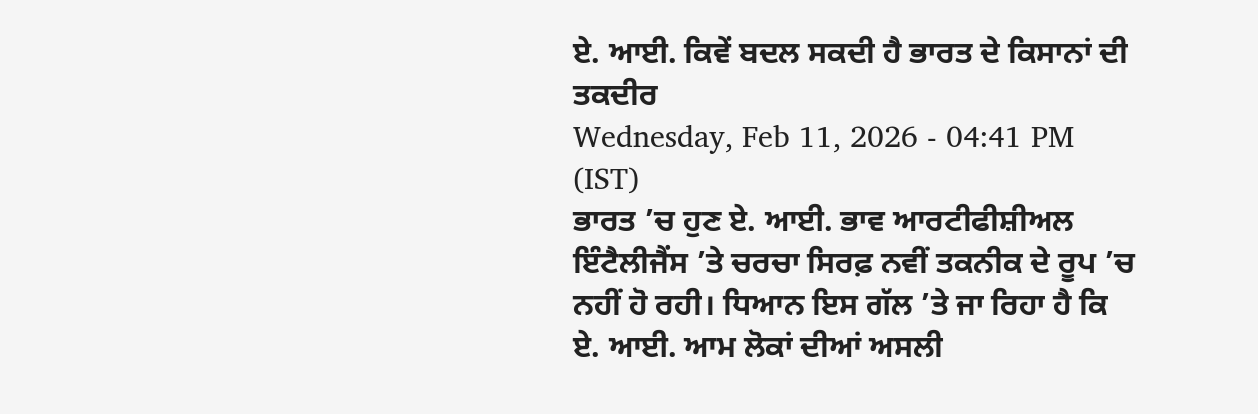ਏ. ਆਈ. ਕਿਵੇਂ ਬਦਲ ਸਕਦੀ ਹੈ ਭਾਰਤ ਦੇ ਕਿਸਾਨਾਂ ਦੀ ਤਕਦੀਰ
Wednesday, Feb 11, 2026 - 04:41 PM (IST)
ਭਾਰਤ ’ਚ ਹੁਣ ਏ. ਆਈ. ਭਾਵ ਆਰਟੀਫੀਸ਼ੀਅਲ ਇੰਟੈਲੀਜੈਂਸ ’ਤੇ ਚਰਚਾ ਸਿਰਫ਼ ਨਵੀਂ ਤਕਨੀਕ ਦੇ ਰੂਪ ’ਚ ਨਹੀਂ ਹੋ ਰਹੀ। ਧਿਆਨ ਇਸ ਗੱਲ ’ਤੇ ਜਾ ਰਿਹਾ ਹੈ ਕਿ ਏ. ਆਈ. ਆਮ ਲੋਕਾਂ ਦੀਆਂ ਅਸਲੀ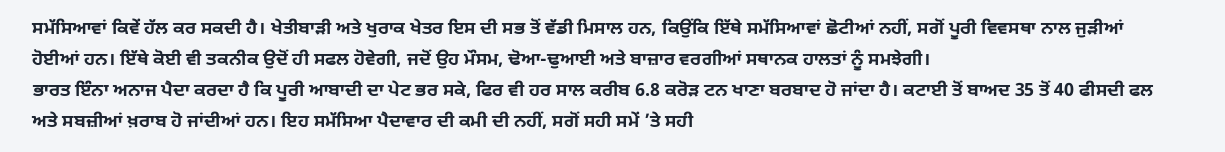ਸਮੱਸਿਆਵਾਂ ਕਿਵੇਂ ਹੱਲ ਕਰ ਸਕਦੀ ਹੈ। ਖੇਤੀਬਾੜੀ ਅਤੇ ਖੁਰਾਕ ਖੇਤਰ ਇਸ ਦੀ ਸਭ ਤੋਂ ਵੱਡੀ ਮਿਸਾਲ ਹਨ, ਕਿਉਂਕਿ ਇੱਥੇ ਸਮੱਸਿਆਵਾਂ ਛੋਟੀਆਂ ਨਹੀਂ, ਸਗੋਂ ਪੂਰੀ ਵਿਵਸਥਾ ਨਾਲ ਜੁੜੀਆਂ ਹੋਈਆਂ ਹਨ। ਇੱਥੇ ਕੋਈ ਵੀ ਤਕਨੀਕ ਉਦੋਂ ਹੀ ਸਫਲ ਹੋਵੇਗੀ, ਜਦੋਂ ਉਹ ਮੌਸਮ, ਢੋਆ-ਢੁਆਈ ਅਤੇ ਬਾਜ਼ਾਰ ਵਰਗੀਆਂ ਸਥਾਨਕ ਹਾਲਤਾਂ ਨੂੰ ਸਮਝੇਗੀ।
ਭਾਰਤ ਇੰਨਾ ਅਨਾਜ ਪੈਦਾ ਕਰਦਾ ਹੈ ਕਿ ਪੂਰੀ ਆਬਾਦੀ ਦਾ ਪੇਟ ਭਰ ਸਕੇ, ਫਿਰ ਵੀ ਹਰ ਸਾਲ ਕਰੀਬ 6.8 ਕਰੋੜ ਟਨ ਖਾਣਾ ਬਰਬਾਦ ਹੋ ਜਾਂਦਾ ਹੈ। ਕਟਾਈ ਤੋਂ ਬਾਅਦ 35 ਤੋਂ 40 ਫੀਸਦੀ ਫਲ ਅਤੇ ਸਬਜ਼ੀਆਂ ਖ਼ਰਾਬ ਹੋ ਜਾਂਦੀਆਂ ਹਨ। ਇਹ ਸਮੱਸਿਆ ਪੈਦਾਵਾਰ ਦੀ ਕਮੀ ਦੀ ਨਹੀਂ, ਸਗੋਂ ਸਹੀ ਸਮੇਂ ’ਤੇ ਸਹੀ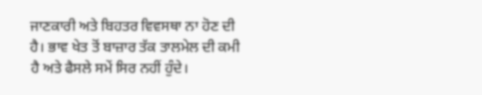ਜਾਣਕਾਰੀ ਅਤੇ ਬਿਹਤਰ ਵਿਵਸਥਾ ਨਾ ਹੋਣ ਦੀ ਹੈ। ਭਾਵ ਖੇਤ ਤੋਂ ਬਾਜ਼ਾਰ ਤੱਕ ਤਾਲਮੇਲ ਦੀ ਕਮੀ ਹੈ ਅਤੇ ਫੈਸਲੇ ਸਮੇਂ ਸਿਰ ਨਹੀਂ ਹੁੰਦੇ।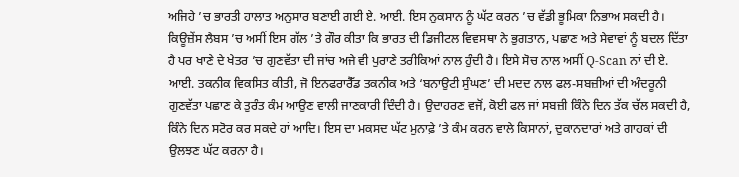ਅਜਿਹੇ ’ਚ ਭਾਰਤੀ ਹਾਲਾਤ ਅਨੁਸਾਰ ਬਣਾਈ ਗਈ ਏ. ਆਈ. ਇਸ ਨੁਕਸਾਨ ਨੂੰ ਘੱਟ ਕਰਨ ’ਚ ਵੱਡੀ ਭੂਮਿਕਾ ਨਿਭਾਅ ਸਕਦੀ ਹੈ।
ਕਿਊਜ਼ੇਂਸ ਲੈਬਸ ’ਚ ਅਸੀਂ ਇਸ ਗੱਲ ’ਤੇ ਗੌਰ ਕੀਤਾ ਕਿ ਭਾਰਤ ਦੀ ਡਿਜੀਟਲ ਵਿਵਸਥਾ ਨੇ ਭੁਗਤਾਨ, ਪਛਾਣ ਅਤੇ ਸੇਵਾਵਾਂ ਨੂੰ ਬਦਲ ਦਿੱਤਾ ਹੈ ਪਰ ਖਾਣੇ ਦੇ ਖੇਤਰ ’ਚ ਗੁਣਵੱਤਾ ਦੀ ਜਾਂਚ ਅਜੇ ਵੀ ਪੁਰਾਣੇ ਤਰੀਕਿਆਂ ਨਾਲ ਹੁੰਦੀ ਹੈ। ਇਸੇ ਸੋਚ ਨਾਲ ਅਸੀਂ Q-Scan ਨਾਂ ਦੀ ਏ. ਆਈ. ਤਕਨੀਕ ਵਿਕਸਿਤ ਕੀਤੀ, ਜੋ ਇਨਫਰਾਰੈੱਡ ਤਕਨੀਕ ਅਤੇ ‘ਬਨਾਉਟੀ ਸੁੰਘਣ’ ਦੀ ਮਦਦ ਨਾਲ ਫਲ-ਸਬਜ਼ੀਆਂ ਦੀ ਅੰਦਰੂਨੀ ਗੁਣਵੱਤਾ ਪਛਾਣ ਕੇ ਤੁਰੰਤ ਕੰਮ ਆਉਣ ਵਾਲੀ ਜਾਣਕਾਰੀ ਦਿੰਦੀ ਹੈ। ਉਦਾਹਰਣ ਵਜੋਂ, ਕੋਈ ਫਲ ਜਾਂ ਸਬਜ਼ੀ ਕਿੰਨੇ ਦਿਨ ਤੱਕ ਚੱਲ ਸਕਦੀ ਹੈ, ਕਿੰਨੇ ਦਿਨ ਸਟੋਰ ਕਰ ਸਕਦੇ ਹਾਂ ਆਦਿ। ਇਸ ਦਾ ਮਕਸਦ ਘੱਟ ਮੁਨਾਫ਼ੇ ’ਤੇ ਕੰਮ ਕਰਨ ਵਾਲੇ ਕਿਸਾਨਾਂ, ਦੁਕਾਨਦਾਰਾਂ ਅਤੇ ਗਾਹਕਾਂ ਦੀ ਉਲਝਣ ਘੱਟ ਕਰਨਾ ਹੈ।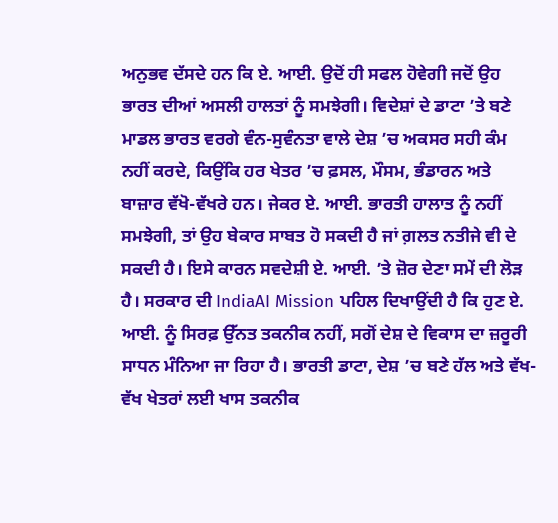ਅਨੁਭਵ ਦੱਸਦੇ ਹਨ ਕਿ ਏ. ਆਈ. ਉਦੋਂ ਹੀ ਸਫਲ ਹੋਵੇਗੀ ਜਦੋਂ ਉਹ ਭਾਰਤ ਦੀਆਂ ਅਸਲੀ ਹਾਲਤਾਂ ਨੂੰ ਸਮਝੇਗੀ। ਵਿਦੇਸ਼ਾਂ ਦੇ ਡਾਟਾ ’ਤੇ ਬਣੇ ਮਾਡਲ ਭਾਰਤ ਵਰਗੇ ਵੰਨ-ਸੁਵੰਨਤਾ ਵਾਲੇ ਦੇਸ਼ ’ਚ ਅਕਸਰ ਸਹੀ ਕੰਮ ਨਹੀਂ ਕਰਦੇ, ਕਿਉਂਕਿ ਹਰ ਖੇਤਰ ’ਚ ਫ਼ਸਲ, ਮੌਸਮ, ਭੰਡਾਰਨ ਅਤੇ ਬਾਜ਼ਾਰ ਵੱਖੋ-ਵੱਖਰੇ ਹਨ। ਜੇਕਰ ਏ. ਆਈ. ਭਾਰਤੀ ਹਾਲਾਤ ਨੂੰ ਨਹੀਂ ਸਮਝੇਗੀ, ਤਾਂ ਉਹ ਬੇਕਾਰ ਸਾਬਤ ਹੋ ਸਕਦੀ ਹੈ ਜਾਂ ਗ਼ਲਤ ਨਤੀਜੇ ਵੀ ਦੇ ਸਕਦੀ ਹੈ। ਇਸੇ ਕਾਰਨ ਸਵਦੇਸ਼ੀ ਏ. ਆਈ. ’ਤੇ ਜ਼ੋਰ ਦੇਣਾ ਸਮੇਂ ਦੀ ਲੋੜ ਹੈ। ਸਰਕਾਰ ਦੀ IndiaAI Mission ਪਹਿਲ ਦਿਖਾਉਂਦੀ ਹੈ ਕਿ ਹੁਣ ਏ. ਆਈ. ਨੂੰ ਸਿਰਫ਼ ਉੱਨਤ ਤਕਨੀਕ ਨਹੀਂ, ਸਗੋਂ ਦੇਸ਼ ਦੇ ਵਿਕਾਸ ਦਾ ਜ਼ਰੂਰੀ ਸਾਧਨ ਮੰਨਿਆ ਜਾ ਰਿਹਾ ਹੈ। ਭਾਰਤੀ ਡਾਟਾ, ਦੇਸ਼ ’ਚ ਬਣੇ ਹੱਲ ਅਤੇ ਵੱਖ-ਵੱਖ ਖੇਤਰਾਂ ਲਈ ਖਾਸ ਤਕਨੀਕ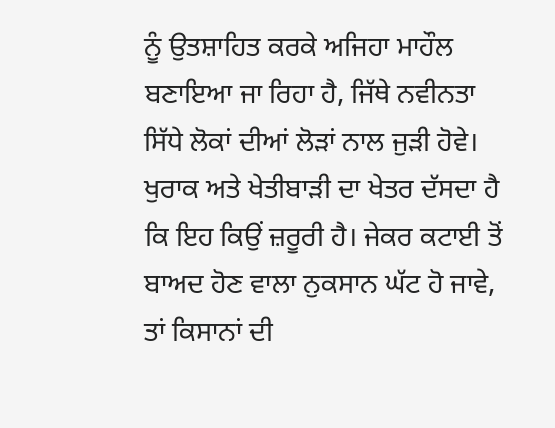ਨੂੰ ਉਤਸ਼ਾਹਿਤ ਕਰਕੇ ਅਜਿਹਾ ਮਾਹੌਲ ਬਣਾਇਆ ਜਾ ਰਿਹਾ ਹੈ, ਜਿੱਥੇ ਨਵੀਨਤਾ ਸਿੱਧੇ ਲੋਕਾਂ ਦੀਆਂ ਲੋੜਾਂ ਨਾਲ ਜੁੜੀ ਹੋਵੇ।
ਖੁਰਾਕ ਅਤੇ ਖੇਤੀਬਾੜੀ ਦਾ ਖੇਤਰ ਦੱਸਦਾ ਹੈ ਕਿ ਇਹ ਕਿਉਂ ਜ਼ਰੂਰੀ ਹੈ। ਜੇਕਰ ਕਟਾਈ ਤੋਂ ਬਾਅਦ ਹੋਣ ਵਾਲਾ ਨੁਕਸਾਨ ਘੱਟ ਹੋ ਜਾਵੇ, ਤਾਂ ਕਿਸਾਨਾਂ ਦੀ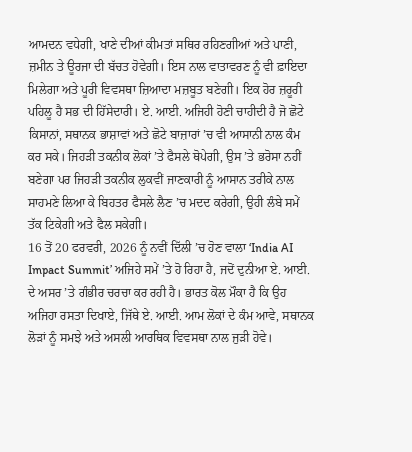ਆਮਦਨ ਵਧੇਗੀ, ਖਾਣੇ ਦੀਆਂ ਕੀਮਤਾਂ ਸਥਿਰ ਰਹਿਣਗੀਆਂ ਅਤੇ ਪਾਣੀ, ਜ਼ਮੀਨ ਤੇ ਊਰਜਾ ਦੀ ਬੱਚਤ ਹੋਵੇਗੀ। ਇਸ ਨਾਲ ਵਾਤਾਵਰਣ ਨੂੰ ਵੀ ਫ਼ਾਇਦਾ ਮਿਲੇਗਾ ਅਤੇ ਪੂਰੀ ਵਿਵਸਥਾ ਜ਼ਿਆਦਾ ਮਜ਼ਬੂਤ ਬਣੇਗੀ। ਇਕ ਹੋਰ ਜ਼ਰੂਰੀ ਪਹਿਲੂ ਹੈ ਸਭ ਦੀ ਹਿੱਸੇਦਾਰੀ। ਏ. ਆਈ. ਅਜਿਹੀ ਹੋਣੀ ਚਾਹੀਦੀ ਹੈ ਜੋ ਛੋਟੇ ਕਿਸਾਨਾਂ, ਸਥਾਨਕ ਭਾਸ਼ਾਵਾਂ ਅਤੇ ਛੋਟੇ ਬਾਜ਼ਾਰਾਂ ’ਚ ਵੀ ਆਸਾਨੀ ਨਾਲ ਕੰਮ ਕਰ ਸਕੇ। ਜਿਹੜੀ ਤਕਨੀਕ ਲੋਕਾਂ ’ਤੇ ਫੈਸਲੇ ਥੋਪੇਗੀ, ਉਸ ’ਤੇ ਭਰੋਸਾ ਨਹੀਂ ਬਣੇਗਾ ਪਰ ਜਿਹੜੀ ਤਕਨੀਕ ਲੁਕਵੀਂ ਜਾਣਕਾਰੀ ਨੂੰ ਆਸਾਨ ਤਰੀਕੇ ਨਾਲ ਸਾਹਮਣੇ ਲਿਆ ਕੇ ਬਿਹਤਰ ਫੈਸਲੇ ਲੈਣ ’ਚ ਮਦਦ ਕਰੇਗੀ, ਉਹੀ ਲੰਬੇ ਸਮੇਂ ਤੱਕ ਟਿਕੇਗੀ ਅਤੇ ਫੈਲ ਸਕੇਗੀ।
16 ਤੋਂ 20 ਫਰਵਰੀ, 2026 ਨੂੰ ਨਵੀਂ ਦਿੱਲੀ ’ਚ ਹੋਣ ਵਾਲਾ ‘India AI Impact Summit’ ਅਜਿਹੇ ਸਮੇਂ ’ਤੇ ਹੋ ਰਿਹਾ ਹੈ, ਜਦੋਂ ਦੁਨੀਆ ਏ. ਆਈ. ਦੇ ਅਸਰ ’ਤੇ ਗੰਭੀਰ ਚਰਚਾ ਕਰ ਰਹੀ ਹੈ। ਭਾਰਤ ਕੋਲ ਮੌਕਾ ਹੈ ਕਿ ਉਹ ਅਜਿਹਾ ਰਸਤਾ ਦਿਖਾਏ, ਜਿੱਥੇ ਏ. ਆਈ. ਆਮ ਲੋਕਾਂ ਦੇ ਕੰਮ ਆਵੇ, ਸਥਾਨਕ ਲੋੜਾਂ ਨੂੰ ਸਮਝੇ ਅਤੇ ਅਸਲੀ ਆਰਥਿਕ ਵਿਵਸਥਾ ਨਾਲ ਜੁੜੀ ਹੋਵੇ।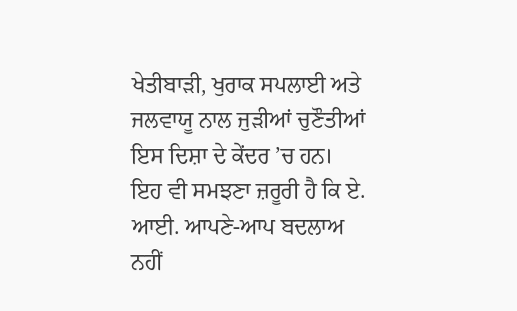ਖੇਤੀਬਾੜੀ, ਖੁਰਾਕ ਸਪਲਾਈ ਅਤੇ ਜਲਵਾਯੂ ਨਾਲ ਜੁੜੀਆਂ ਚੁਣੌਤੀਆਂ ਇਸ ਦਿਸ਼ਾ ਦੇ ਕੇਂਦਰ ’ਚ ਹਨ।
ਇਹ ਵੀ ਸਮਝਣਾ ਜ਼ਰੂਰੀ ਹੈ ਕਿ ਏ. ਆਈ. ਆਪਣੇ-ਆਪ ਬਦਲਾਅ ਨਹੀਂ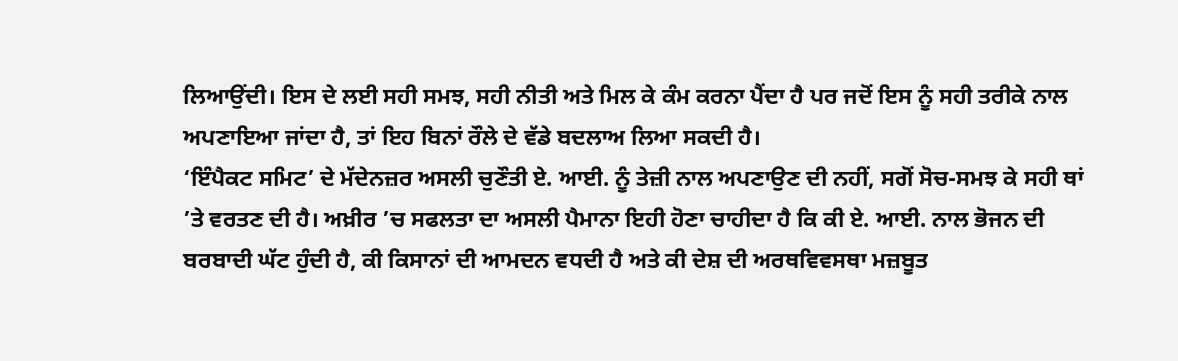ਲਿਆਉਂਦੀ। ਇਸ ਦੇ ਲਈ ਸਹੀ ਸਮਝ, ਸਹੀ ਨੀਤੀ ਅਤੇ ਮਿਲ ਕੇ ਕੰਮ ਕਰਨਾ ਪੈਂਦਾ ਹੈ ਪਰ ਜਦੋਂ ਇਸ ਨੂੰ ਸਹੀ ਤਰੀਕੇ ਨਾਲ ਅਪਣਾਇਆ ਜਾਂਦਾ ਹੈ, ਤਾਂ ਇਹ ਬਿਨਾਂ ਰੌਲੇ ਦੇ ਵੱਡੇ ਬਦਲਾਅ ਲਿਆ ਸਕਦੀ ਹੈ।
‘ਇੰਪੈਕਟ ਸਮਿਟ’ ਦੇ ਮੱਦੇਨਜ਼ਰ ਅਸਲੀ ਚੁਣੌਤੀ ਏ. ਆਈ. ਨੂੰ ਤੇਜ਼ੀ ਨਾਲ ਅਪਣਾਉਣ ਦੀ ਨਹੀਂ, ਸਗੋਂ ਸੋਚ-ਸਮਝ ਕੇ ਸਹੀ ਥਾਂ ’ਤੇ ਵਰਤਣ ਦੀ ਹੈ। ਅਖ਼ੀਰ ’ਚ ਸਫਲਤਾ ਦਾ ਅਸਲੀ ਪੈਮਾਨਾ ਇਹੀ ਹੋਣਾ ਚਾਹੀਦਾ ਹੈ ਕਿ ਕੀ ਏ. ਆਈ. ਨਾਲ ਭੋਜਨ ਦੀ ਬਰਬਾਦੀ ਘੱਟ ਹੁੰਦੀ ਹੈ, ਕੀ ਕਿਸਾਨਾਂ ਦੀ ਆਮਦਨ ਵਧਦੀ ਹੈ ਅਤੇ ਕੀ ਦੇਸ਼ ਦੀ ਅਰਥਵਿਵਸਥਾ ਮਜ਼ਬੂਤ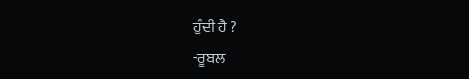ਹੁੰਦੀ ਹੈ ?
-ਰੂਬਲ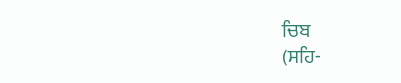ਚਿਬ
(ਸਹਿ-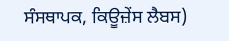ਸੰਸਥਾਪਕ, ਕਿਊਜ਼ੇਂਸ ਲੈਬਸ)